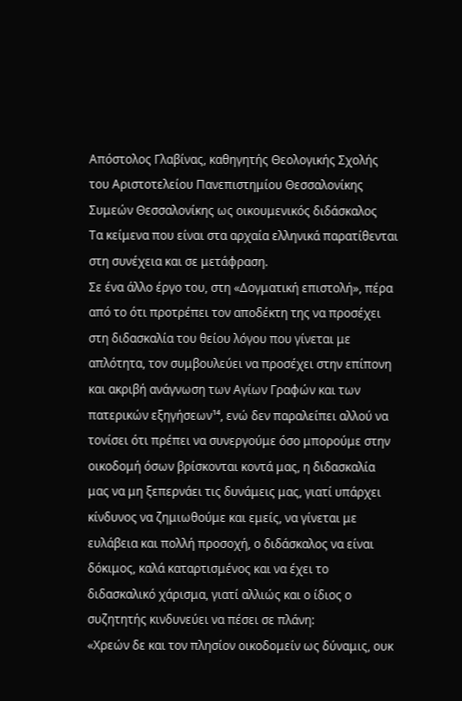Απόστολος Γλαβίνας, καθηγητής Θεολογικής Σχολής του Αριστοτελείου Πανεπιστημίου Θεσσαλονίκης
Συμεών Θεσσαλονίκης ως οικουμενικός διδάσκαλος
Τα κείμενα που είναι στα αρχαία ελληνικά παρατίθενται στη συνέχεια και σε μετάφραση.
Σε ένα άλλο έργο του, στη «Δογματική επιστολή», πέρα από το ότι προτρέπει τον αποδέκτη της να προσέχει στη διδασκαλία του θείου λόγου που γίνεται με απλότητα, τον συμβουλεύει να προσέχει στην επίπονη και ακριβή ανάγνωση των Αγίων Γραφών και των πατερικών εξηγήσεων¹⁴, ενώ δεν παραλείπει αλλού να τονίσει ότι πρέπει να συνεργούμε όσο μπορούμε στην οικοδομή όσων βρίσκονται κοντά μας, η διδασκαλία μας να μη ξεπερνάει τις δυνάμεις μας, γιατί υπάρχει κίνδυνος να ζημιωθούμε και εμείς, να γίνεται με ευλάβεια και πολλή προσοχή, ο διδάσκαλος να είναι δόκιμος, καλά καταρτισμένος και να έχει το διδασκαλικό χάρισμα, γιατί αλλιώς και ο ίδιος ο συζητητής κινδυνεύει να πέσει σε πλάνη:
«Χρεών δε και τον πλησίον οικοδομείν ως δύναμις, ουκ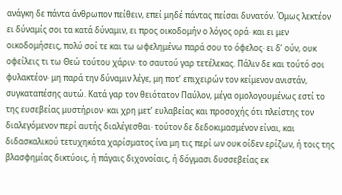ανάγκη δε πάντα άνθρωπον πείθειν, επεί μηδέ πάντας πείσαι δυνατόν. Όμως λεκτέον ει δύναμίς σοι τα κατά δύναμιν, ει προς οικοδομήν ο λόγος ορά· και ει μεν οικοδομήσεις, πολύ σοί τε και τω ωφελημένω παρά σου το όφελος· ει δ’ ούν, ουκ οφείλεις τι τω Θεώ τούτου χάριν· το σαυτού γαρ τετέλεκας. Πάλιν δε και τούτό σοι φυλακτέον· μη παρά την δύναμιν λέγε, μη ποτ’ επιχειρών τον κείμενον ανιστάν, συγκαταπέσης αυτώ. Κατά γαρ τον θειότατον Παύλον, μέγα ομολογουμένως εστί το της ευσεβείας μυστήριον· και χρη μετ’ ευλαβείας και προσοχής ότι πλείστης τον διαλεγόμενον περί αυτής διαλέγεσθαι· τούτον δε δεδοκιμασμένον είναι, και διδασκαλικού τετυχηκότα χαρίσματος ίνα μη τις περί ων ουκ οίδεν ερίζων, ή τοις της βλασφημίας δικτύοις, ή πάγαις διχονοίαις, ή δόγμασι δυσσεβείας εκ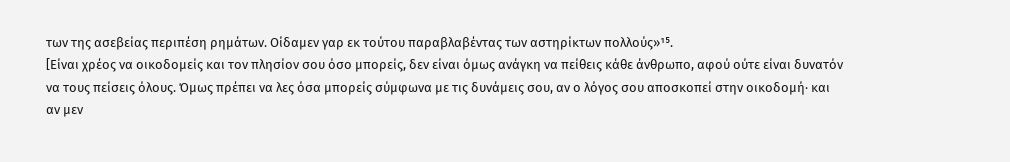των της ασεβείας περιπέση ρημάτων. Οίδαμεν γαρ εκ τούτου παραβλαβέντας των αστηρίκτων πολλούς»¹⁵.
[Είναι χρέος να οικοδομείς και τον πλησίον σου όσο μπορείς, δεν είναι όμως ανάγκη να πείθεις κάθε άνθρωπο, αφού ούτε είναι δυνατόν να τους πείσεις όλους. Όμως πρέπει να λες όσα μπορείς σύμφωνα με τις δυνάμεις σου, αν ο λόγος σου αποσκοπεί στην οικοδομή· και αν μεν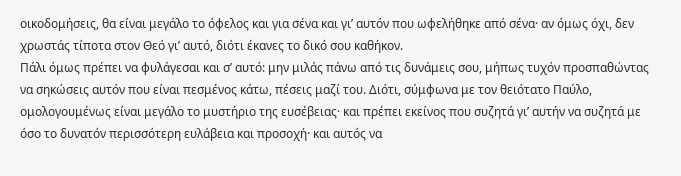οικοδομήσεις, θα είναι μεγάλο το όφελος και για σένα και γι’ αυτόν που ωφελήθηκε από σένα· αν όμως όχι, δεν χρωστάς τίποτα στον Θεό γι’ αυτό, διότι έκανες το δικό σου καθήκον.
Πάλι όμως πρέπει να φυλάγεσαι και σ’ αυτό: μην μιλάς πάνω από τις δυνάμεις σου, μήπως τυχόν προσπαθώντας να σηκώσεις αυτόν που είναι πεσμένος κάτω, πέσεις μαζί του. Διότι, σύμφωνα με τον θειότατο Παύλο, ομολογουμένως είναι μεγάλο το μυστήριο της ευσέβειας· και πρέπει εκείνος που συζητά γι’ αυτήν να συζητά με όσο το δυνατόν περισσότερη ευλάβεια και προσοχή· και αυτός να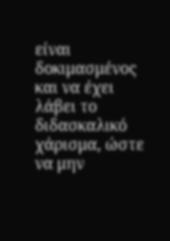είναι δοκιμασμένος και να έχει λάβει το διδασκαλικό χάρισμα, ώστε να μην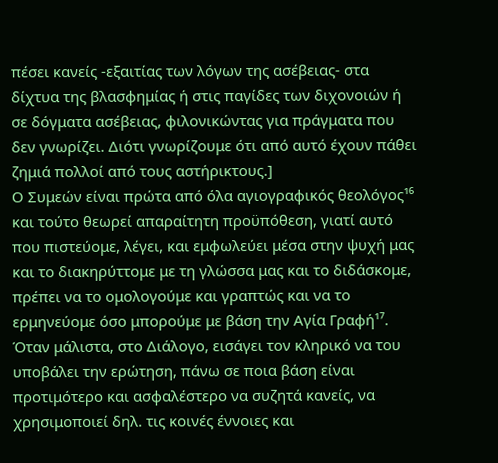πέσει κανείς -εξαιτίας των λόγων της ασέβειας- στα δίχτυα της βλασφημίας ή στις παγίδες των διχονοιών ή σε δόγματα ασέβειας, φιλονικώντας για πράγματα που δεν γνωρίζει. Διότι γνωρίζουμε ότι από αυτό έχουν πάθει ζημιά πολλοί από τους αστήρικτους.]
Ο Συμεών είναι πρώτα από όλα αγιογραφικός θεολόγος¹⁶ και τούτο θεωρεί απαραίτητη προϋπόθεση, γιατί αυτό που πιστεύομε, λέγει, και εμφωλεύει μέσα στην ψυχή μας και το διακηρύττομε με τη γλώσσα μας και το διδάσκομε, πρέπει να το ομολογούμε και γραπτώς και να το ερμηνεύομε όσο μπορούμε με βάση την Αγία Γραφή¹⁷.
Όταν μάλιστα, στο Διάλογο, εισάγει τον κληρικό να του υποβάλει την ερώτηση, πάνω σε ποια βάση είναι προτιμότερο και ασφαλέστερο να συζητά κανείς, να χρησιμοποιεί δηλ. τις κοινές έννοιες και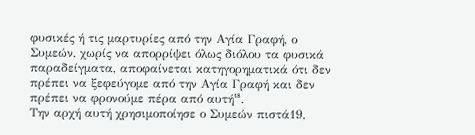φυσικές ή τις μαρτυρίες από την Αγία Γραφή, ο Συμεών, χωρίς να απορρίψει όλως διόλου τα φυσικά παραδείγματα, αποφαίνεται κατηγορηματικά ότι δεν πρέπει να ξεφεύγομε από την Αγία Γραφή και δεν πρέπει να φρονούμε πέρα από αυτή¹⁸.
Την αρχή αυτή χρησιμοποίησε ο Συμεών πιστά19,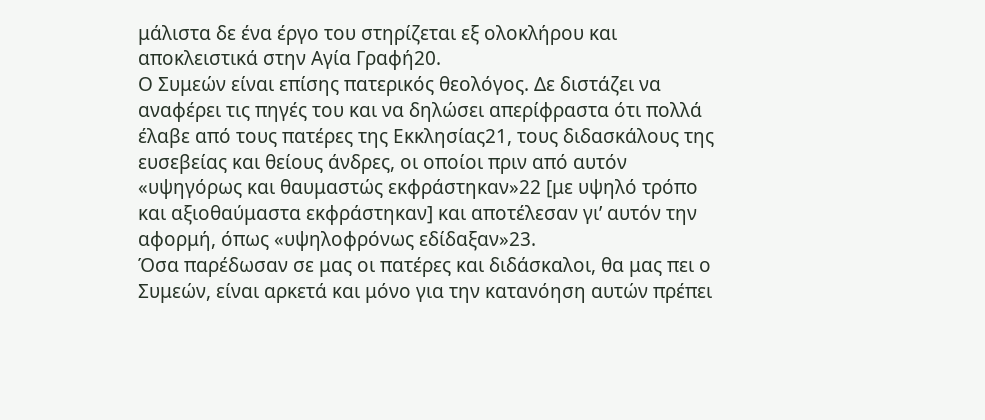μάλιστα δε ένα έργο του στηρίζεται εξ ολοκλήρου και αποκλειστικά στην Αγία Γραφή20.
Ο Συμεών είναι επίσης πατερικός θεολόγος. Δε διστάζει να αναφέρει τις πηγές του και να δηλώσει απερίφραστα ότι πολλά έλαβε από τους πατέρες της Εκκλησίας21, τους διδασκάλους της ευσεβείας και θείους άνδρες, οι οποίοι πριν από αυτόν «υψηγόρως και θαυμαστώς εκφράστηκαν»22 [με υψηλό τρόπο και αξιοθαύμαστα εκφράστηκαν] και αποτέλεσαν γι’ αυτόν την αφορμή, όπως «υψηλοφρόνως εδίδαξαν»23.
Όσα παρέδωσαν σε μας οι πατέρες και διδάσκαλοι, θα μας πει ο Συμεών, είναι αρκετά και μόνο για την κατανόηση αυτών πρέπει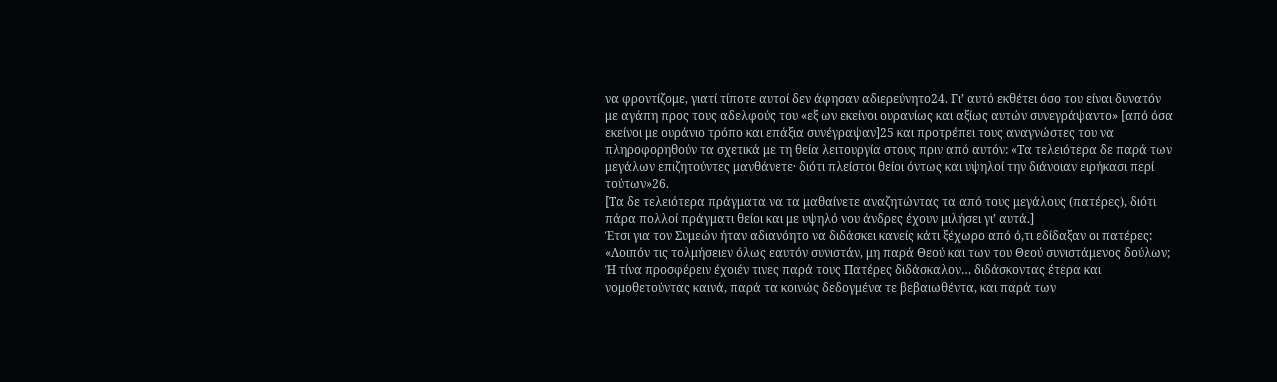να φροντίζομε, γιατί τίποτε αυτοί δεν άφησαν αδιερεύνητο24. Γι’ αυτό εκθέτει όσο του είναι δυνατόν με αγάπη προς τους αδελφούς του «εξ ων εκείνοι ουρανίως και αξίως αυτών συνεγράψαντο» [από όσα εκείνοι με ουράνιο τρόπο και επάξια συνέγραψαν]25 και προτρέπει τους αναγνώστες του να πληροφορηθούν τα σχετικά με τη θεία λειτουργία στους πριν από αυτόν: «Τα τελειότερα δε παρά των μεγάλων επιζητούντες μανθάνετε· διότι πλείστοι θείοι όντως και υψηλοί την διάνοιαν ειρήκασι περί τούτων»26.
[Τα δε τελειότερα πράγματα να τα μαθαίνετε αναζητώντας τα από τους μεγάλους (πατέρες), διότι πάρα πολλοί πράγματι θείοι και με υψηλό νου άνδρες έχουν μιλήσει γι’ αυτά.]
Έτσι για τον Συμεών ήταν αδιανόητο να διδάσκει κανείς κάτι ξέχωρο από ό,τι εδίδαξαν οι πατέρες: «Λοιπόν τις τολμήσειεν όλως εαυτόν συνιστάν, μη παρά Θεού και των του Θεού συνιστάμενος δούλων; Ή τίνα προσφέρειν έχοιέν τινες παρά τους Πατέρες διδάσκαλον… διδάσκοντας έτερα και νομοθετούντας καινά, παρά τα κοινώς δεδογμένα τε βεβαιωθέντα, και παρά των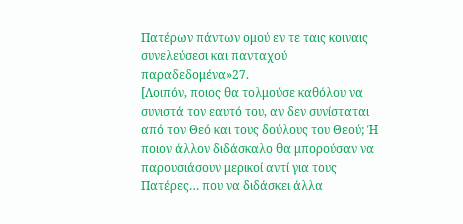Πατέρων πάντων ομού εν τε ταις κοιναις συνελεύσεσι και πανταχού παραδεδομένα»27.
[Λοιπόν, ποιος θα τολμούσε καθόλου να συνιστά τον εαυτό του, αν δεν συνίσταται από τον Θεό και τους δούλους του Θεού; Ή ποιον άλλον διδάσκαλο θα μπορούσαν να παρουσιάσουν μερικοί αντί για τους Πατέρες… που να διδάσκει άλλα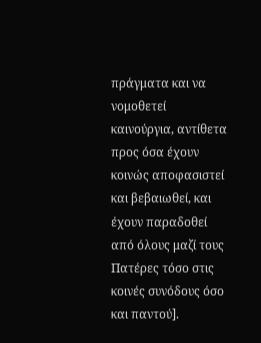πράγματα και να νομοθετεί καινούργια, αντίθετα προς όσα έχουν κοινώς αποφασιστεί και βεβαιωθεί, και έχουν παραδοθεί από όλους μαζί τους Πατέρες τόσο στις κοινές συνόδους όσο και παντού].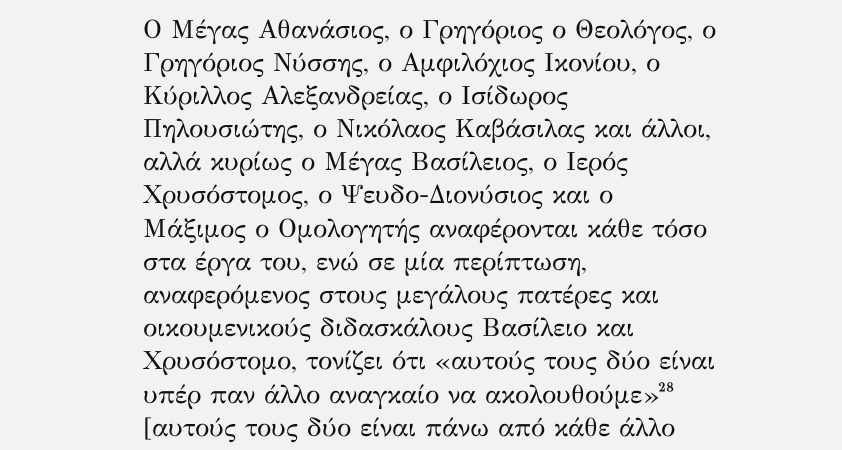Ο Μέγας Αθανάσιος, ο Γρηγόριος ο Θεολόγος, ο Γρηγόριος Νύσσης, ο Αμφιλόχιος Ικονίου, ο Κύριλλος Αλεξανδρείας, ο Ισίδωρος Πηλουσιώτης, ο Νικόλαος Καβάσιλας και άλλοι, αλλά κυρίως ο Μέγας Βασίλειος, ο Ιερός Χρυσόστομος, ο Ψευδο-Διονύσιος και ο Μάξιμος ο Ομολογητής αναφέρονται κάθε τόσο στα έργα του, ενώ σε μία περίπτωση, αναφερόμενος στους μεγάλους πατέρες και οικουμενικούς διδασκάλους Βασίλειο και Χρυσόστομο, τονίζει ότι «αυτούς τους δύο είναι υπέρ παν άλλο αναγκαίο να ακολουθούμε»²⁸ [αυτούς τους δύο είναι πάνω από κάθε άλλο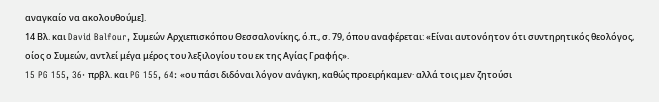αναγκαίο να ακολουθούμε].
14 Βλ. και David Balfour, Συμεών Αρχιεπισκόπου Θεσσαλονίκης, ό.π., σ. 79, όπου αναφέρεται: «Είναι αυτονόητον ότι συντηρητικός θεολόγος, οίος ο Συμεών, αντλεί μέγα μέρος του λεξιλογίου του εκ της Αγίας Γραφής».
15 PG 155, 36· πρβλ. και PG 155, 64: «ου πάσι διδόναι λόγον ανάγκη, καθώς προειρήκαμεν· αλλά τοις μεν ζητούσι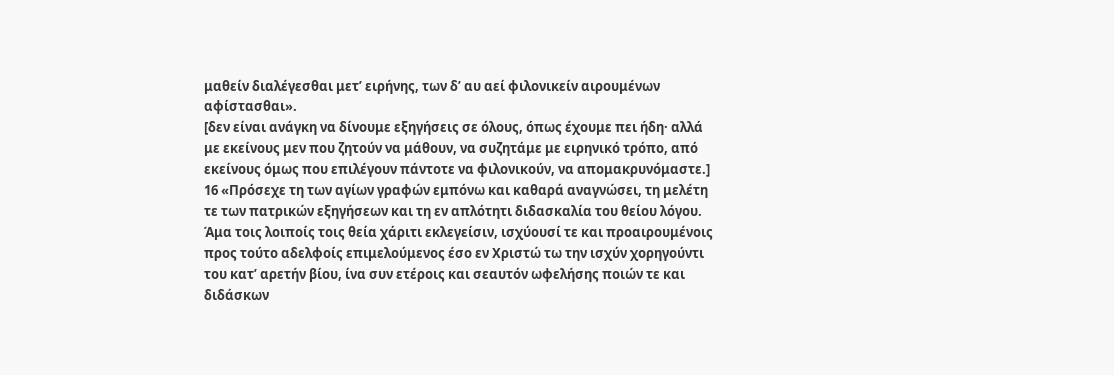μαθείν διαλέγεσθαι μετ’ ειρήνης, των δ’ αυ αεί φιλονικείν αιρουμένων αφίστασθαι».
[δεν είναι ανάγκη να δίνουμε εξηγήσεις σε όλους, όπως έχουμε πει ήδη· αλλά με εκείνους μεν που ζητούν να μάθουν, να συζητάμε με ειρηνικό τρόπο, από εκείνους όμως που επιλέγουν πάντοτε να φιλονικούν, να απομακρυνόμαστε.]
16 «Πρόσεχε τη των αγίων γραφών εμπόνω και καθαρά αναγνώσει, τη μελέτη τε των πατρικών εξηγήσεων και τη εν απλότητι διδασκαλία του θείου λόγου. Άμα τοις λοιποίς τοις θεία χάριτι εκλεγείσιν, ισχύουσί τε και προαιρουμένοις προς τούτο αδελφοίς επιμελούμενος έσο εν Χριστώ τω την ισχύν χορηγούντι του κατ’ αρετήν βίου, ίνα συν ετέροις και σεαυτόν ωφελήσης ποιών τε και διδάσκων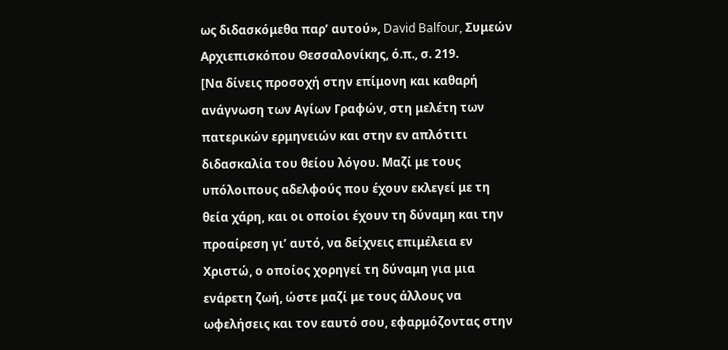ως διδασκόμεθα παρ’ αυτού», David Balfour, Συμεών Αρχιεπισκόπου Θεσσαλονίκης, ό.π., σ. 219.
[Να δίνεις προσοχή στην επίμονη και καθαρή ανάγνωση των Αγίων Γραφών, στη μελέτη των πατερικών ερμηνειών και στην εν απλότιτι διδασκαλία του θείου λόγου. Μαζί με τους υπόλοιπους αδελφούς που έχουν εκλεγεί με τη θεία χάρη, και οι οποίοι έχουν τη δύναμη και την προαίρεση γι’ αυτό, να δείχνεις επιμέλεια εν Χριστώ, ο οποίος χορηγεί τη δύναμη για μια ενάρετη ζωή, ώστε μαζί με τους άλλους να ωφελήσεις και τον εαυτό σου, εφαρμόζοντας στην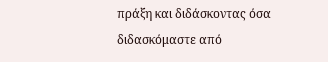πράξη και διδάσκοντας όσα διδασκόμαστε από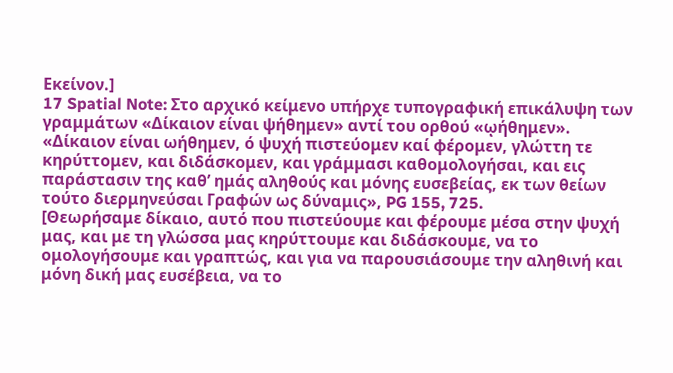Εκείνον.]
17 Spatial Note: Στο αρχικό κείμενο υπήρχε τυπογραφική επικάλυψη των γραμμάτων «Δίκαιον είναι ψήθημεν» αντί του ορθού «ῳήθημεν».
«Δίκαιον είναι ωήθημεν, ό ψυχή πιστεύομεν καί φέρομεν, γλώττη τε κηρύττομεν, και διδάσκομεν, και γράμμασι καθομολογήσαι, και εις παράστασιν της καθ’ ημάς αληθούς και μόνης ευσεβείας, εκ των θείων τούτο διερμηνεύσαι Γραφών ως δύναμις», PG 155, 725.
[Θεωρήσαμε δίκαιο, αυτό που πιστεύουμε και φέρουμε μέσα στην ψυχή μας, και με τη γλώσσα μας κηρύττουμε και διδάσκουμε, να το ομολογήσουμε και γραπτώς, και για να παρουσιάσουμε την αληθινή και μόνη δική μας ευσέβεια, να το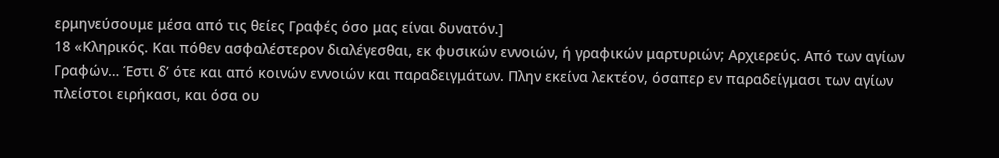ερμηνεύσουμε μέσα από τις θείες Γραφές όσο μας είναι δυνατόν.]
18 «Κληρικός. Και πόθεν ασφαλέστερον διαλέγεσθαι, εκ φυσικών εννοιών, ή γραφικών μαρτυριών; Αρχιερεύς. Από των αγίων Γραφών… Έστι δ’ ότε και από κοινών εννοιών και παραδειγμάτων. Πλην εκείνα λεκτέον, όσαπερ εν παραδείγμασι των αγίων πλείστοι ειρήκασι, και όσα ου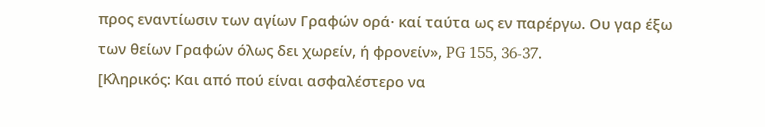προς εναντίωσιν των αγίων Γραφών ορά· καί ταύτα ως εν παρέργω. Ου γαρ έξω των θείων Γραφών όλως δει χωρείν, ή φρονείν», PG 155, 36-37.
[Κληρικός: Και από πού είναι ασφαλέστερο να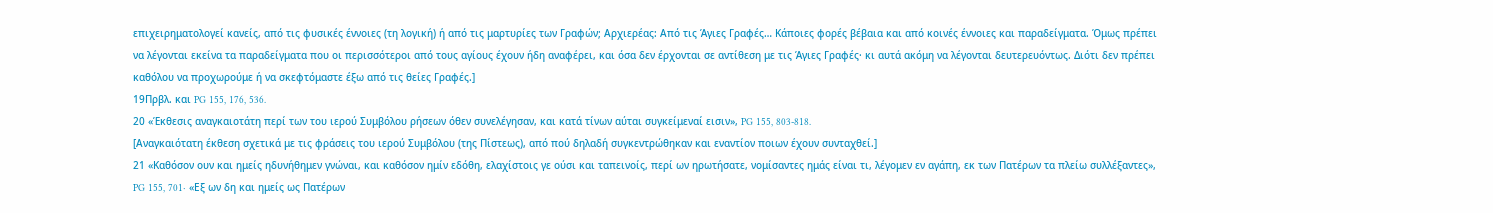επιχειρηματολογεί κανείς, από τις φυσικές έννοιες (τη λογική) ή από τις μαρτυρίες των Γραφών; Αρχιερέας: Από τις Άγιες Γραφές… Κάποιες φορές βέβαια και από κοινές έννοιες και παραδείγματα. Όμως πρέπει να λέγονται εκείνα τα παραδείγματα που οι περισσότεροι από τους αγίους έχουν ήδη αναφέρει, και όσα δεν έρχονται σε αντίθεση με τις Άγιες Γραφές· κι αυτά ακόμη να λέγονται δευτερευόντως. Διότι δεν πρέπει καθόλου να προχωρούμε ή να σκεφτόμαστε έξω από τις θείες Γραφές.]
19Πρβλ. και PG 155, 176, 536.
20 «Έκθεσις αναγκαιοτάτη περί των του ιερού Συμβόλου ρήσεων όθεν συνελέγησαν, και κατά τίνων αύται συγκείμεναί εισιν», PG 155, 803-818.
[Αναγκαιότατη έκθεση σχετικά με τις φράσεις του ιερού Συμβόλου (της Πίστεως), από πού δηλαδή συγκεντρώθηκαν και εναντίον ποιων έχουν συνταχθεί.]
21 «Καθόσον ουν και ημείς ηδυνήθημεν γνώναι, και καθόσον ημίν εδόθη, ελαχίστοις γε ούσι και ταπεινοίς, περί ων ηρωτήσατε, νομίσαντες ημάς είναι τι, λέγομεν εν αγάπη, εκ των Πατέρων τα πλείω συλλέξαντες», PG 155, 701· «Εξ ων δη και ημείς ως Πατέρων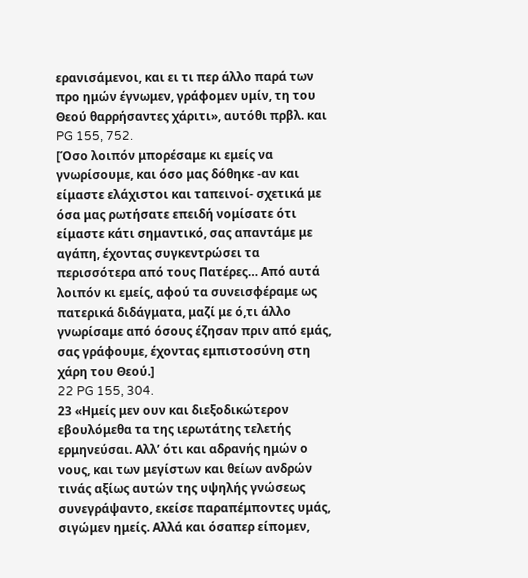ερανισάμενοι, και ει τι περ άλλο παρά των προ ημών έγνωμεν, γράφομεν υμίν, τη του Θεού θαρρήσαντες χάριτι», αυτόθι πρβλ. και PG 155, 752.
[Όσο λοιπόν μπορέσαμε κι εμείς να γνωρίσουμε, και όσο μας δόθηκε -αν και είμαστε ελάχιστοι και ταπεινοί- σχετικά με όσα μας ρωτήσατε επειδή νομίσατε ότι είμαστε κάτι σημαντικό, σας απαντάμε με αγάπη, έχοντας συγκεντρώσει τα περισσότερα από τους Πατέρες… Από αυτά λοιπόν κι εμείς, αφού τα συνεισφέραμε ως πατερικά διδάγματα, μαζί με ό,τι άλλο γνωρίσαμε από όσους έζησαν πριν από εμάς, σας γράφουμε, έχοντας εμπιστοσύνη στη χάρη του Θεού.]
22 PG 155, 304.
23 «Ημείς μεν ουν και διεξοδικώτερον εβουλόμεθα τα της ιερωτάτης τελετής ερμηνεύσαι. Αλλ’ ότι και αδρανής ημών ο νους, και των μεγίστων και θείων ανδρών τινάς αξίως αυτών της υψηλής γνώσεως συνεγράψαντο, εκείσε παραπέμποντες υμάς, σιγώμεν ημείς. Αλλά και όσαπερ είπομεν,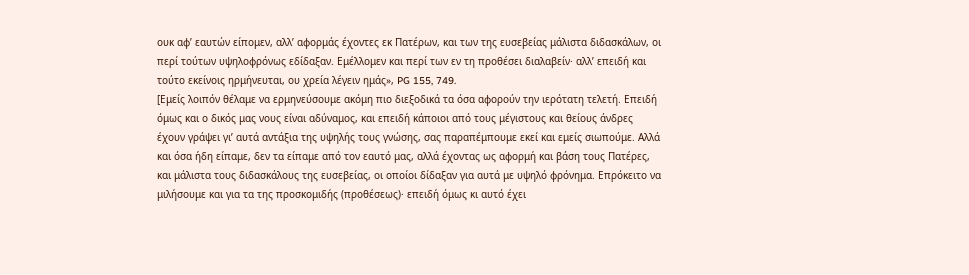ουκ αφ’ εαυτών είπομεν, αλλ’ αφορμάς έχοντες εκ Πατέρων, και των της ευσεβείας μάλιστα διδασκάλων, οι περί τούτων υψηλοφρόνως εδίδαξαν. Εμέλλομεν και περί των εν τη προθέσει διαλαβείν· αλλ’ επειδή και τούτο εκείνοις ηρμήνευται, ου χρεία λέγειν ημάς», PG 155, 749.
[Εμείς λοιπόν θέλαμε να ερμηνεύσουμε ακόμη πιο διεξοδικά τα όσα αφορούν την ιερότατη τελετή. Επειδή όμως και ο δικός μας νους είναι αδύναμος, και επειδή κάποιοι από τους μέγιστους και θείους άνδρες έχουν γράψει γι’ αυτά αντάξια της υψηλής τους γνώσης, σας παραπέμπουμε εκεί και εμείς σιωπούμε. Αλλά και όσα ήδη είπαμε, δεν τα είπαμε από τον εαυτό μας, αλλά έχοντας ως αφορμή και βάση τους Πατέρες, και μάλιστα τους διδασκάλους της ευσεβείας, οι οποίοι δίδαξαν για αυτά με υψηλό φρόνημα. Επρόκειτο να μιλήσουμε και για τα της προσκομιδής (προθέσεως)· επειδή όμως κι αυτό έχει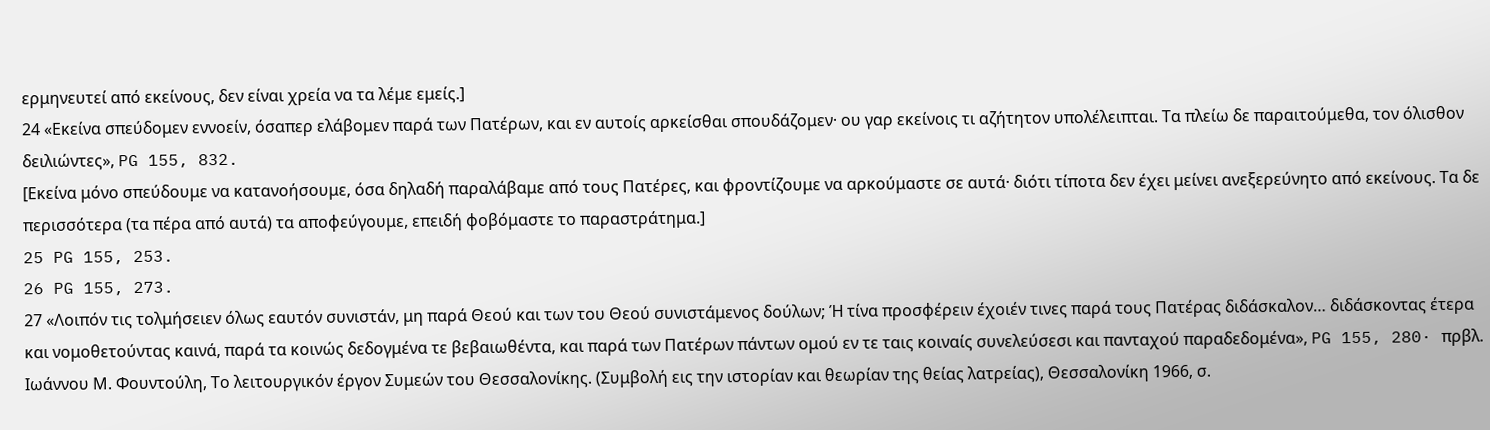ερμηνευτεί από εκείνους, δεν είναι χρεία να τα λέμε εμείς.]
24 «Εκείνα σπεύδομεν εννοείν, όσαπερ ελάβομεν παρά των Πατέρων, και εν αυτοίς αρκείσθαι σπουδάζομεν· ου γαρ εκείνοις τι αζήτητον υπολέλειπται. Τα πλείω δε παραιτούμεθα, τον όλισθον δειλιώντες», PG 155, 832.
[Εκείνα μόνο σπεύδουμε να κατανοήσουμε, όσα δηλαδή παραλάβαμε από τους Πατέρες, και φροντίζουμε να αρκούμαστε σε αυτά· διότι τίποτα δεν έχει μείνει ανεξερεύνητο από εκείνους. Τα δε περισσότερα (τα πέρα από αυτά) τα αποφεύγουμε, επειδή φοβόμαστε το παραστράτημα.]
25 PG 155, 253.
26 PG 155, 273.
27 «Λοιπόν τις τολμήσειεν όλως εαυτόν συνιστάν, μη παρά Θεού και των του Θεού συνιστάμενος δούλων; Ή τίνα προσφέρειν έχοιέν τινες παρά τους Πατέρας διδάσκαλον… διδάσκοντας έτερα και νομοθετούντας καινά, παρά τα κοινώς δεδογμένα τε βεβαιωθέντα, και παρά των Πατέρων πάντων ομού εν τε ταις κοιναίς συνελεύσεσι και πανταχού παραδεδομένα», PG 155, 280· πρβλ. Ιωάννου Μ. Φουντούλη, Το λειτουργικόν έργον Συμεών του Θεσσαλονίκης. (Συμβολή εις την ιστορίαν και θεωρίαν της θείας λατρείας), Θεσσαλονίκη 1966, σ.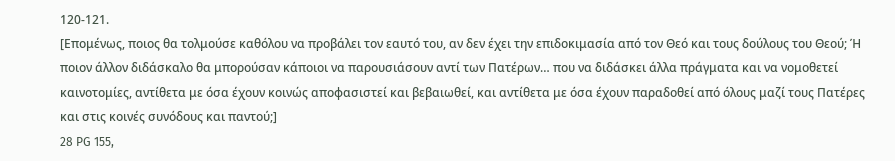120-121.
[Επομένως, ποιος θα τολμούσε καθόλου να προβάλει τον εαυτό του, αν δεν έχει την επιδοκιμασία από τον Θεό και τους δούλους του Θεού; Ή ποιον άλλον διδάσκαλο θα μπορούσαν κάποιοι να παρουσιάσουν αντί των Πατέρων… που να διδάσκει άλλα πράγματα και να νομοθετεί καινοτομίες, αντίθετα με όσα έχουν κοινώς αποφασιστεί και βεβαιωθεί, και αντίθετα με όσα έχουν παραδοθεί από όλους μαζί τους Πατέρες και στις κοινές συνόδους και παντού;]
28 PG 155,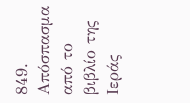849.
Απόσπασμα από το βιβλίο της Ιεράς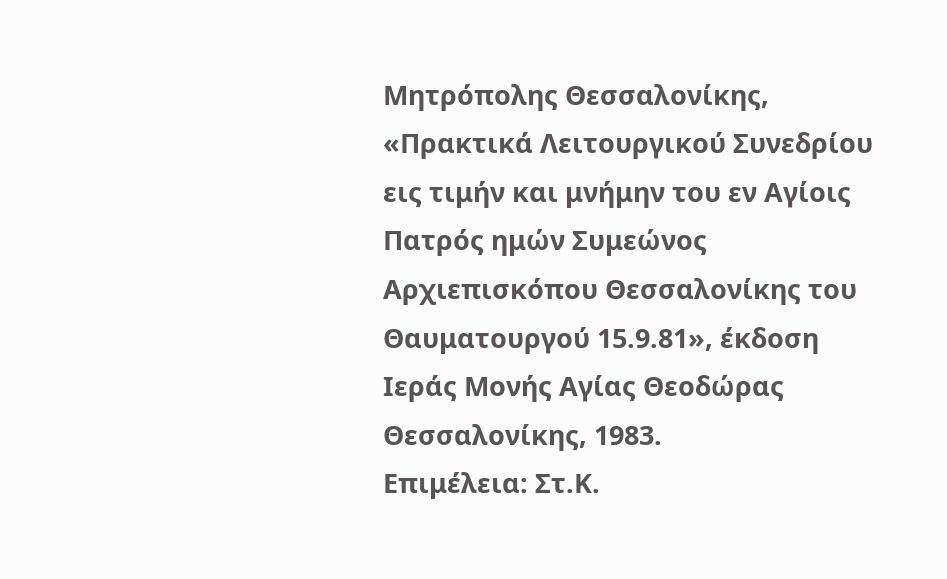Μητρόπολης Θεσσαλονίκης, «Πρακτικά Λειτουργικού Συνεδρίου εις τιμήν και μνήμην του εν Αγίοις Πατρός ημών Συμεώνος Αρχιεπισκόπου Θεσσαλονίκης του Θαυματουργού 15.9.81», έκδοση Ιεράς Μονής Αγίας Θεοδώρας Θεσσαλονίκης, 1983.
Επιμέλεια: Στ.Κ.